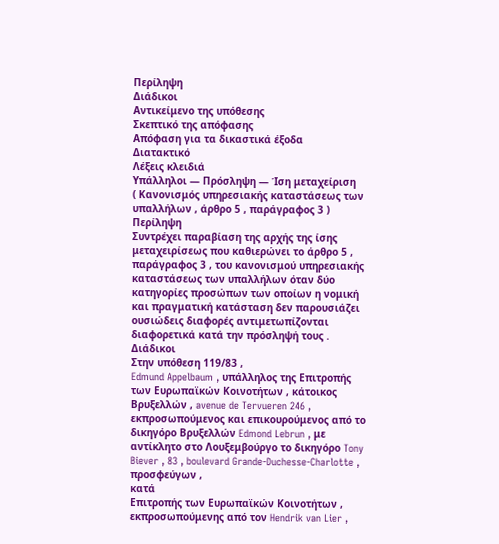Περίληψη
Διάδικοι
Αντικείμενο της υπόθεσης
Σκεπτικό της απόφασης
Απόφαση για τα δικαστικά έξοδα
Διατακτικό
Λέξεις κλειδιά
Υπάλληλοι — Πρόσληψη — Ίση μεταχείριση
( Κανονισμός υπηρεσιακής καταστάσεως των υπαλλήλων , άρθρο 5 , παράγραφος 3 )
Περίληψη
Συντρέχει παραβίαση της αρχής της ίσης μεταχειρίσεως που καθιερώνει το άρθρο 5 , παράγραφος 3 , του κανονισμού υπηρεσιακής καταστάσεως των υπαλλήλων όταν δύο κατηγορίες προσώπων των οποίων η νομική και πραγματική κατάσταση δεν παρουσιάζει ουσιώδεις διαφορές αντιμετωπίζονται διαφορετικά κατά την πρόσληψή τους .
Διάδικοι
Στην υπόθεση 119/83 ,
Edmund Appelbaum , υπάλληλος της Επιτροπής των Ευρωπαϊκών Κοινοτήτων , κάτοικος Βρυξελλών , avenue de Tervueren 246 , εκπροσωπούμενος και επικουρούμενος από το δικηγόρο Βρυξελλών Edmond Lebrun , με αντίκλητο στο Λουξεμβούργο το δικηγόρο Tony Biever , 83 , boulevard Grande-Duchesse-Charlotte ,
προσφεύγων ,
κατά
Επιτροπής των Ευρωπαϊκών Κοινοτήτων , εκπροσωπούμενης από τον Hendrik van Lier ,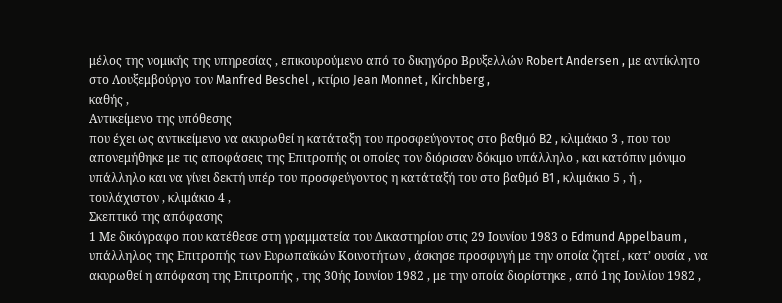μέλος της νομικής της υπηρεσίας , επικουρούμενο από το δικηγόρο Βρυξελλών Robert Andersen , με αντίκλητο στο Λουξεμβούργο τον Manfred Beschel , κτίριο Jean Monnet , Kirchberg ,
καθής ,
Αντικείμενο της υπόθεσης
που έχει ως αντικείμενο να ακυρωθεί η κατάταξη του προσφεύγοντος στο βαθμό B2 , κλιμάκιο 3 , που του απονεμήθηκε με τις αποφάσεις της Επιτροπής οι οποίες τον διόρισαν δόκιμο υπάλληλο , και κατόπιν μόνιμο υπάλληλο και να γίνει δεκτή υπέρ του προσφεύγοντος η κατάταξή του στο βαθμό B1 , κλιμάκιο 5 , ή , τουλάχιστον , κλιμάκιο 4 ,
Σκεπτικό της απόφασης
1 Με δικόγραφο που κατέθεσε στη γραμματεία του Δικαστηρίου στις 29 Ιουνίου 1983 ο Edmund Appelbaum , υπάλληλος της Επιτροπής των Ευρωπαϊκών Κοινοτήτων , άσκησε προσφυγή με την οποία ζητεί , κατ’ ουσία , να ακυρωθεί η απόφαση της Επιτροπής , της 30ής Ιουνίου 1982 , με την οποία διορίστηκε , από 1ης Ιουλίου 1982 ,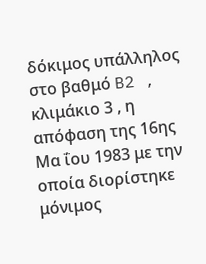δόκιμος υπάλληλος στο βαθμό B2 , κλιμάκιο 3 , η απόφαση της 16ης Μα ΐου 1983 με την οποία διορίστηκε μόνιμος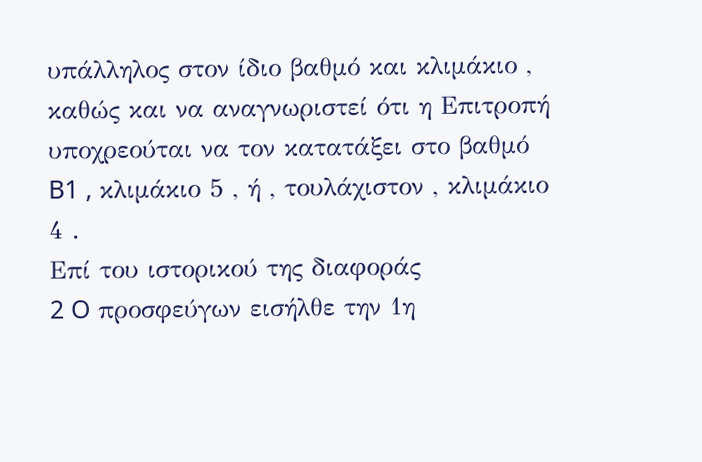υπάλληλος στον ίδιο βαθμό και κλιμάκιο , καθώς και να αναγνωριστεί ότι η Επιτροπή υποχρεούται να τον κατατάξει στο βαθμό B1 , κλιμάκιο 5 , ή , τουλάχιστον , κλιμάκιο 4 .
Επί του ιστορικού της διαφοράς
2 O προσφεύγων εισήλθε την 1η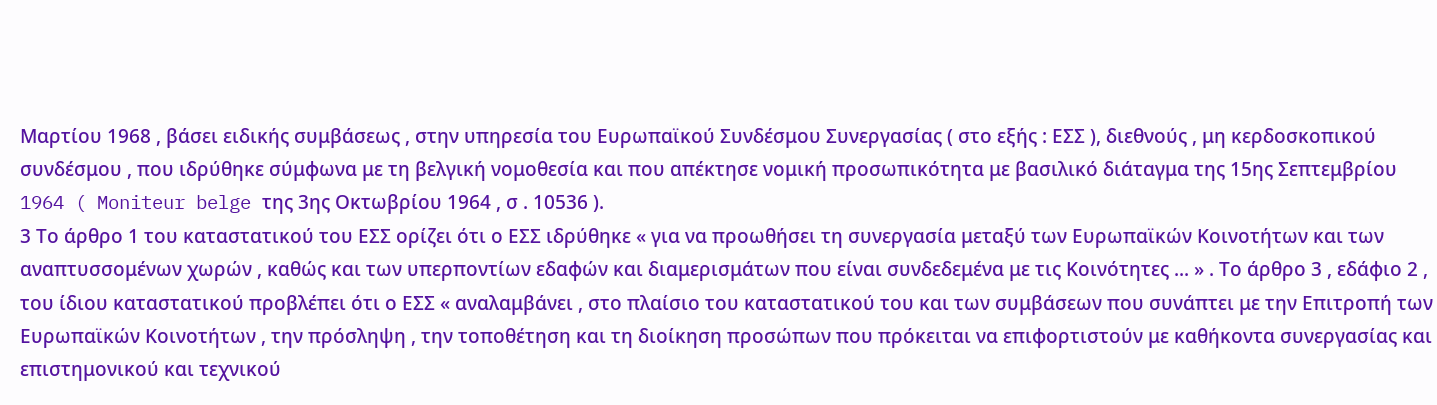Μαρτίου 1968 , βάσει ειδικής συμβάσεως , στην υπηρεσία του Ευρωπαϊκού Συνδέσμου Συνεργασίας ( στο εξής : ΕΣΣ ), διεθνούς , μη κερδοσκοπικού συνδέσμου , που ιδρύθηκε σύμφωνα με τη βελγική νομοθεσία και που απέκτησε νομική προσωπικότητα με βασιλικό διάταγμα της 15ης Σεπτεμβρίου 1964 ( Moniteur belge της 3ης Οκτωβρίου 1964 , σ . 10536 ).
3 Το άρθρο 1 του καταστατικού του ΕΣΣ ορίζει ότι ο ΕΣΣ ιδρύθηκε « για να προωθήσει τη συνεργασία μεταξύ των Ευρωπαϊκών Κοινοτήτων και των αναπτυσσομένων χωρών , καθώς και των υπερποντίων εδαφών και διαμερισμάτων που είναι συνδεδεμένα με τις Κοινότητες ... » . Το άρθρο 3 , εδάφιο 2 , του ίδιου καταστατικού προβλέπει ότι ο ΕΣΣ « αναλαμβάνει , στο πλαίσιο του καταστατικού του και των συμβάσεων που συνάπτει με την Επιτροπή των Ευρωπαϊκών Κοινοτήτων , την πρόσληψη , την τοποθέτηση και τη διοίκηση προσώπων που πρόκειται να επιφορτιστούν με καθήκοντα συνεργασίας και επιστημονικού και τεχνικού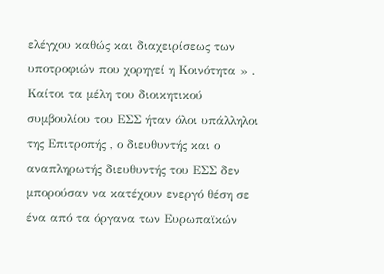ελέγχου καθώς και διαχειρίσεως των υποτροφιών που χορηγεί η Κοινότητα » . Καίτοι τα μέλη του διοικητικού συμβουλίου του ΕΣΣ ήταν όλοι υπάλληλοι της Επιτροπής , ο διευθυντής και ο αναπληρωτής διευθυντής του ΕΣΣ δεν μπορούσαν να κατέχουν ενεργό θέση σε ένα από τα όργανα των Ευρωπαϊκών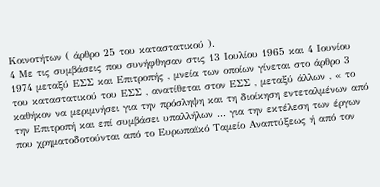Κοινοτήτων ( άρθρο 25 του καταστατικού ).
4 Με τις συμβάσεις που συνήφθησαν στις 13 Ιουλίου 1965 και 4 Ιουνίου 1974 μεταξύ ΕΣΣ και Επιτροπής , μνεία των οποίων γίνεται στο άρθρο 3 του καταστατικού του ΕΣΣ , ανατίθεται στον ΕΣΣ , μεταξύ άλλων , « το καθήκον να μεριμνήσει για την πρόσληψη και τη διοίκηση εντεταλμένων από την Επιτροπή και επί συμβάσει υπαλλήλων ... για την εκτέλεση των έργων που χρηματοδοτούνται από το Ευρωπαϊκό Ταμείο Αναπτύξεως ή από τον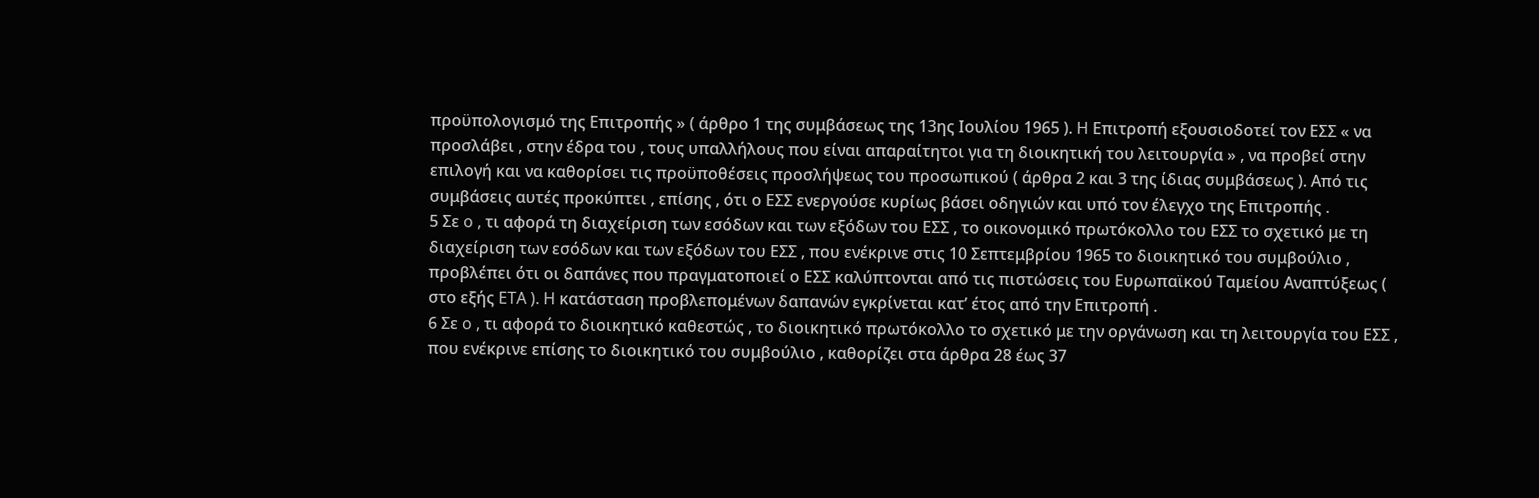προϋπολογισμό της Επιτροπής » ( άρθρο 1 της συμβάσεως της 13ης Ιουλίου 1965 ). H Επιτροπή εξουσιοδοτεί τον ΕΣΣ « να προσλάβει , στην έδρα του , τους υπαλλήλους που είναι απαραίτητοι για τη διοικητική του λειτουργία » , να προβεί στην επιλογή και να καθορίσει τις προϋποθέσεις προσλήψεως του προσωπικού ( άρθρα 2 και 3 της ίδιας συμβάσεως ). Από τις συμβάσεις αυτές προκύπτει , επίσης , ότι ο ΕΣΣ ενεργούσε κυρίως βάσει οδηγιών και υπό τον έλεγχο της Επιτροπής .
5 Σε o , τι αφορά τη διαχείριση των εσόδων και των εξόδων του ΕΣΣ , το οικονομικό πρωτόκολλο του ΕΣΣ το σχετικό με τη διαχείριση των εσόδων και των εξόδων του ΕΣΣ , που ενέκρινε στις 10 Σεπτεμβρίου 1965 το διοικητικό του συμβούλιο , προβλέπει ότι οι δαπάνες που πραγματοποιεί ο ΕΣΣ καλύπτονται από τις πιστώσεις του Ευρωπαϊκού Ταμείου Αναπτύξεως ( στο εξής ETA ). H κατάσταση προβλεπομένων δαπανών εγκρίνεται κατ’ έτος από την Επιτροπή .
6 Σε o , τι αφορά το διοικητικό καθεστώς , το διοικητικό πρωτόκολλο το σχετικό με την οργάνωση και τη λειτουργία του ΕΣΣ , που ενέκρινε επίσης το διοικητικό του συμβούλιο , καθορίζει στα άρθρα 28 έως 37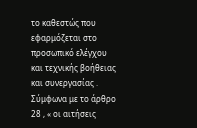το καθεστώς που εφαρμόζεται στο προσωπικό ελέγχου και τεχνικής βοήθειας και συνεργασίας . Σύμφωνα με το άρθρο 28 , « οι αιτήσεις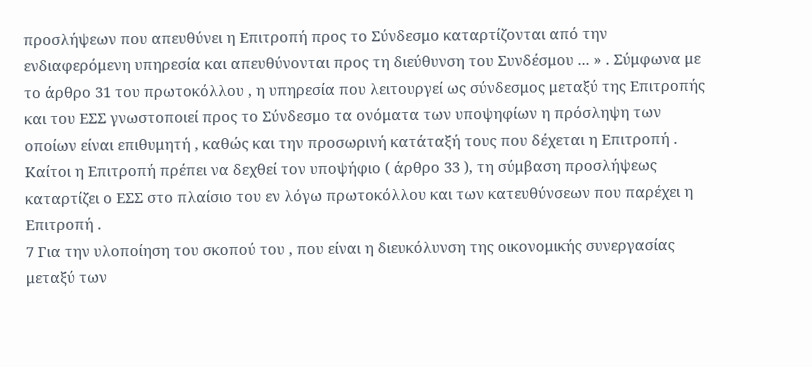προσλήψεων που απευθύνει η Επιτροπή προς το Σύνδεσμο καταρτίζονται από την ενδιαφερόμενη υπηρεσία και απευθύνονται προς τη διεύθυνση του Συνδέσμου ... » . Σύμφωνα με το άρθρο 31 του πρωτοκόλλου , η υπηρεσία που λειτουργεί ως σύνδεσμος μεταξύ της Επιτροπής και του ΕΣΣ γνωστοποιεί προς το Σύνδεσμο τα ονόματα των υποψηφίων η πρόσληψη των οποίων είναι επιθυμητή , καθώς και την προσωρινή κατάταξή τους που δέχεται η Επιτροπή . Καίτοι η Επιτροπή πρέπει να δεχθεί τον υποψήφιο ( άρθρο 33 ), τη σύμβαση προσλήψεως καταρτίζει ο ΕΣΣ στο πλαίσιο του εν λόγω πρωτοκόλλου και των κατευθύνσεων που παρέχει η Επιτροπή .
7 Για την υλοποίηση του σκοπού του , που είναι η διευκόλυνση της οικονομικής συνεργασίας μεταξύ των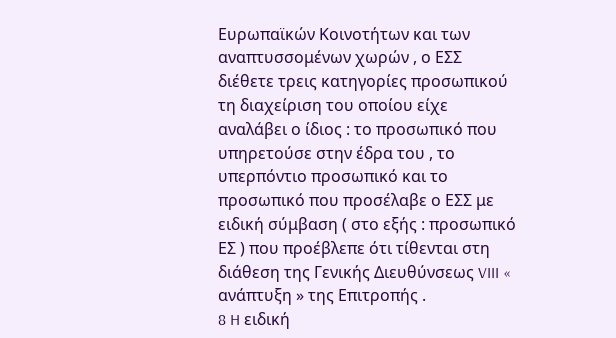Ευρωπαϊκών Κοινοτήτων και των αναπτυσσομένων χωρών , ο ΕΣΣ διέθετε τρεις κατηγορίες προσωπικού τη διαχείριση του οποίου είχε αναλάβει ο ίδιος : το προσωπικό που υπηρετούσε στην έδρα του , το υπερπόντιο προσωπικό και το προσωπικό που προσέλαβε ο ΕΣΣ με ειδική σύμβαση ( στο εξής : προσωπικό ΕΣ ) που προέβλεπε ότι τίθενται στη διάθεση της Γενικής Διευθύνσεως VIII « ανάπτυξη » της Επιτροπής .
8 H ειδική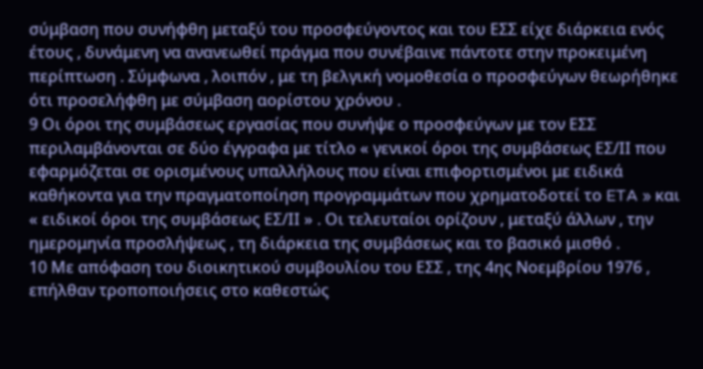σύμβαση που συνήφθη μεταξύ του προσφεύγοντος και του ΕΣΣ είχε διάρκεια ενός έτους , δυνάμενη να ανανεωθεί πράγμα που συνέβαινε πάντοτε στην προκειμένη περίπτωση . Σύμφωνα , λοιπόν , με τη βελγική νομοθεσία ο προσφεύγων θεωρήθηκε ότι προσελήφθη με σύμβαση αορίστου χρόνου .
9 Οι όροι της συμβάσεως εργασίας που συνήψε ο προσφεύγων με τον ΕΣΣ περιλαμβάνονται σε δύο έγγραφα με τίτλο « γενικοί όροι της συμβάσεως ΕΣ/ΙΙ που εφαρμόζεται σε ορισμένους υπαλλήλους που είναι επιφορτισμένοι με ειδικά καθήκοντα για την πραγματοποίηση προγραμμάτων που χρηματοδοτεί το ETA » και « ειδικοί όροι της συμβάσεως ΕΣ/ΙΙ » . Οι τελευταίοι ορίζουν , μεταξύ άλλων , την ημερομηνία προσλήψεως , τη διάρκεια της συμβάσεως και το βασικό μισθό .
10 Με απόφαση του διοικητικού συμβουλίου του ΕΣΣ , της 4ης Νοεμβρίου 1976 , επήλθαν τροποποιήσεις στο καθεστώς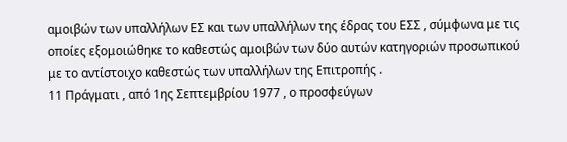αμοιβών των υπαλλήλων ΕΣ και των υπαλλήλων της έδρας του ΕΣΣ , σύμφωνα με τις οποίες εξομοιώθηκε το καθεστώς αμοιβών των δύο αυτών κατηγοριών προσωπικού με το αντίστοιχο καθεστώς των υπαλλήλων της Επιτροπής .
11 Πράγματι , από 1ης Σεπτεμβρίου 1977 , ο προσφεύγων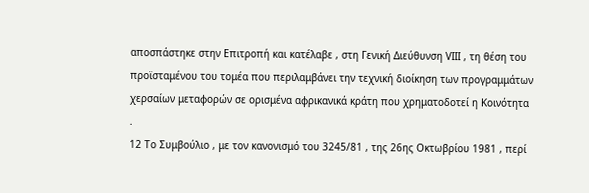αποσπάστηκε στην Επιτροπή και κατέλαβε , στη Γενική Διεύθυνση VIII , τη θέση του προϊσταμένου του τομέα που περιλαμβάνει την τεχνική διοίκηση των προγραμμάτων χερσαίων μεταφορών σε ορισμένα αφρικανικά κράτη που χρηματοδοτεί η Κοινότητα .
12 Το Συμβούλιο , με τον κανονισμό του 3245/81 , της 26ης Οκτωβρίου 1981 , περί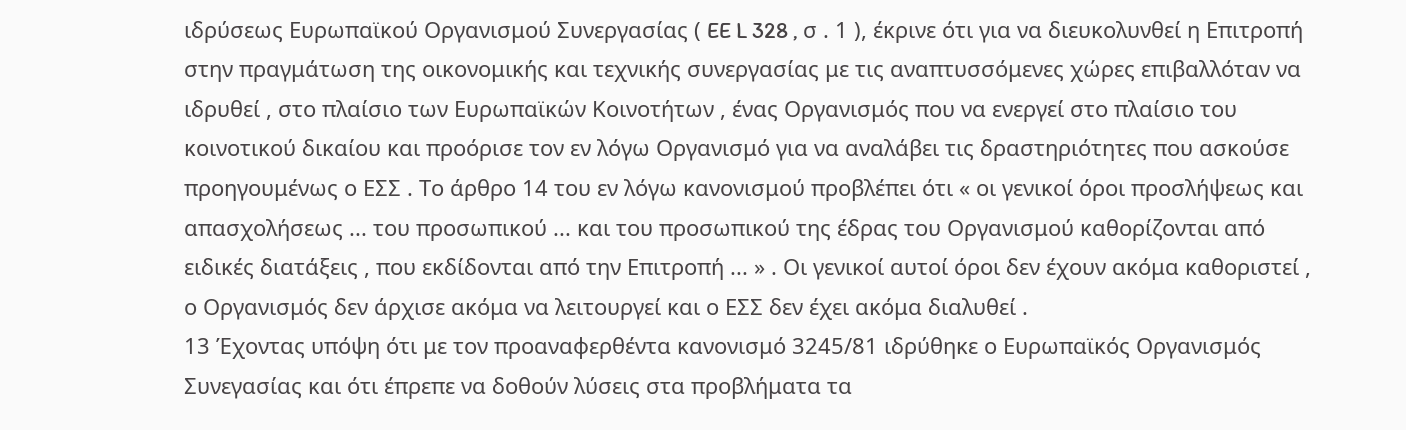ιδρύσεως Ευρωπαϊκού Οργανισμού Συνεργασίας ( EE L 328 , σ . 1 ), έκρινε ότι για να διευκολυνθεί η Επιτροπή στην πραγμάτωση της οικονομικής και τεχνικής συνεργασίας με τις αναπτυσσόμενες χώρες επιβαλλόταν να ιδρυθεί , στο πλαίσιο των Ευρωπαϊκών Κοινοτήτων , ένας Οργανισμός που να ενεργεί στο πλαίσιο του κοινοτικού δικαίου και προόρισε τον εν λόγω Οργανισμό για να αναλάβει τις δραστηριότητες που ασκούσε προηγουμένως ο ΕΣΣ . Το άρθρο 14 του εν λόγω κανονισμού προβλέπει ότι « οι γενικοί όροι προσλήψεως και απασχολήσεως ... του προσωπικού ... και του προσωπικού της έδρας του Οργανισμού καθορίζονται από ειδικές διατάξεις , που εκδίδονται από την Επιτροπή ... » . Οι γενικοί αυτοί όροι δεν έχουν ακόμα καθοριστεί , ο Οργανισμός δεν άρχισε ακόμα να λειτουργεί και ο ΕΣΣ δεν έχει ακόμα διαλυθεί .
13 Έχοντας υπόψη ότι με τον προαναφερθέντα κανονισμό 3245/81 ιδρύθηκε ο Ευρωπαϊκός Οργανισμός Συνεγασίας και ότι έπρεπε να δοθούν λύσεις στα προβλήματα τα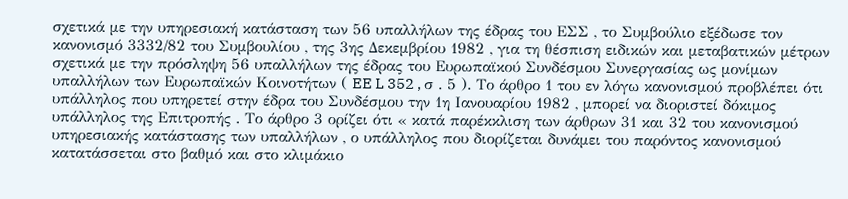σχετικά με την υπηρεσιακή κατάσταση των 56 υπαλλήλων της έδρας του ΕΣΣ , το Συμβούλιο εξέδωσε τον κανονισμό 3332/82 του Συμβουλίου , της 3ης Δεκεμβρίου 1982 , για τη θέσπιση ειδικών και μεταβατικών μέτρων σχετικά με την πρόσληψη 56 υπαλλήλων της έδρας του Ευρωπαϊκού Συνδέσμου Συνεργασίας ως μονίμων υπαλλήλων των Ευρωπαϊκών Κοινοτήτων ( EE L 352 , σ . 5 ). Το άρθρο 1 του εν λόγω κανονισμού προβλέπει ότι υπάλληλος που υπηρετεί στην έδρα του Συνδέσμου την 1η Ιανουαρίου 1982 , μπορεί να διοριστεί δόκιμος υπάλληλος της Επιτροπής . Το άρθρο 3 ορίζει ότι « κατά παρέκκλιση των άρθρων 31 και 32 του κανονισμού υπηρεσιακής κατάστασης των υπαλλήλων , ο υπάλληλος που διορίζεται δυνάμει του παρόντος κανονισμού κατατάσσεται στο βαθμό και στο κλιμάκιο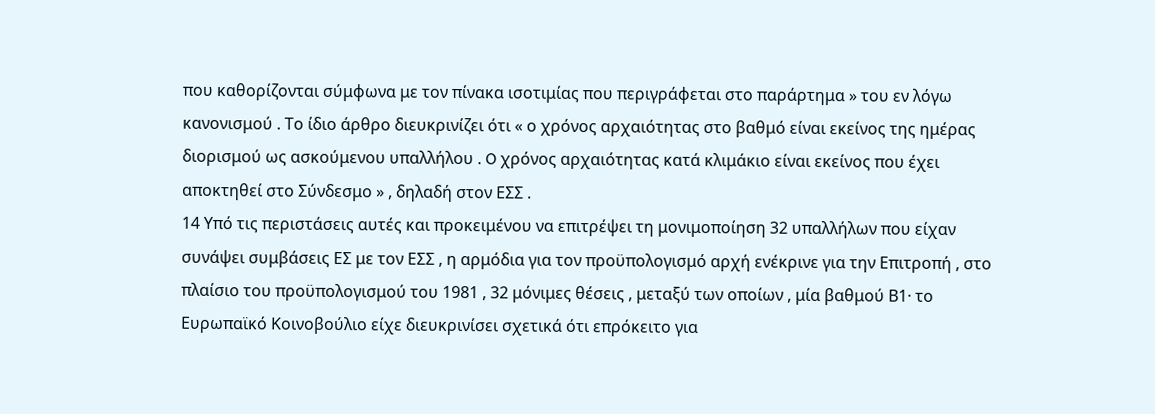που καθορίζονται σύμφωνα με τον πίνακα ισοτιμίας που περιγράφεται στο παράρτημα » του εν λόγω κανονισμού . Το ίδιο άρθρο διευκρινίζει ότι « ο χρόνος αρχαιότητας στο βαθμό είναι εκείνος της ημέρας διορισμού ως ασκούμενου υπαλλήλου . O χρόνος αρχαιότητας κατά κλιμάκιο είναι εκείνος που έχει αποκτηθεί στο Σύνδεσμο » , δηλαδή στον ΕΣΣ .
14 Υπό τις περιστάσεις αυτές και προκειμένου να επιτρέψει τη μονιμοποίηση 32 υπαλλήλων που είχαν συνάψει συμβάσεις ΕΣ με τον ΕΣΣ , η αρμόδια για τον προϋπολογισμό αρχή ενέκρινε για την Επιτροπή , στο πλαίσιο του προϋπολογισμού του 1981 , 32 μόνιμες θέσεις , μεταξύ των οποίων , μία βαθμού Β1· το Ευρωπαϊκό Κοινοβούλιο είχε διευκρινίσει σχετικά ότι επρόκειτο για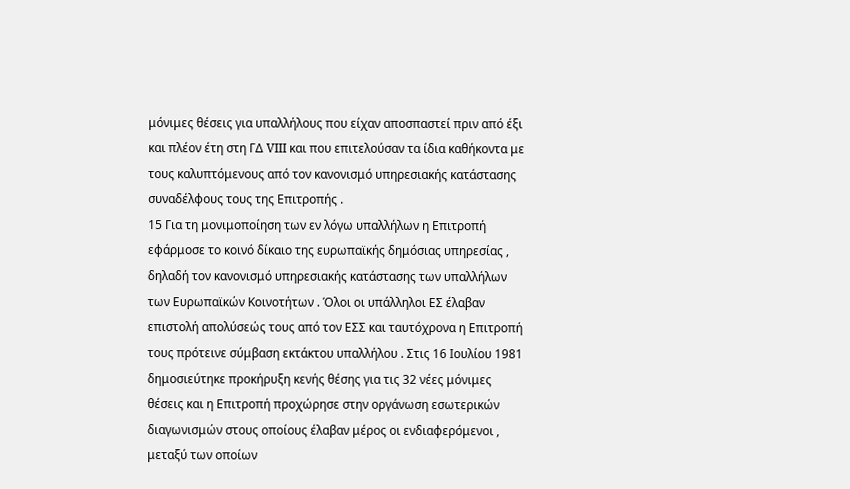μόνιμες θέσεις για υπαλλήλους που είχαν αποσπαστεί πριν από έξι και πλέον έτη στη ΓΔ VIII και που επιτελούσαν τα ίδια καθήκοντα με τους καλυπτόμενους από τον κανονισμό υπηρεσιακής κατάστασης συναδέλφους τους της Επιτροπής .
15 Για τη μονιμοποίηση των εν λόγω υπαλλήλων η Επιτροπή εφάρμοσε το κοινό δίκαιο της ευρωπαϊκής δημόσιας υπηρεσίας , δηλαδή τον κανονισμό υπηρεσιακής κατάστασης των υπαλλήλων των Ευρωπαϊκών Κοινοτήτων . Όλοι οι υπάλληλοι ΕΣ έλαβαν επιστολή απολύσεώς τους από τον ΕΣΣ και ταυτόχρονα η Επιτροπή τους πρότεινε σύμβαση εκτάκτου υπαλλήλου . Στις 16 Ιουλίου 1981 δημοσιεύτηκε προκήρυξη κενής θέσης για τις 32 νέες μόνιμες θέσεις και η Επιτροπή προχώρησε στην οργάνωση εσωτερικών διαγωνισμών στους οποίους έλαβαν μέρος οι ενδιαφερόμενοι , μεταξύ των οποίων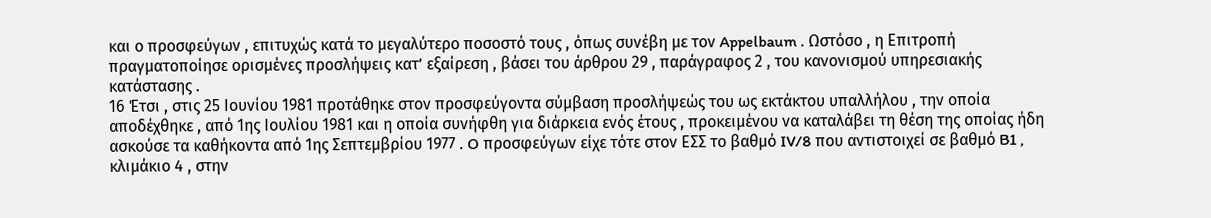και ο προσφεύγων , επιτυχώς κατά το μεγαλύτερο ποσοστό τους , όπως συνέβη με τον Appelbaum . Ωστόσο , η Επιτροπή πραγματοποίησε ορισμένες προσλήψεις κατ’ εξαίρεση , βάσει του άρθρου 29 , παράγραφος 2 , του κανονισμού υπηρεσιακής κατάστασης .
16 Έτσι , στις 25 Ιουνίου 1981 προτάθηκε στον προσφεύγοντα σύμβαση προσλήψεώς του ως εκτάκτου υπαλλήλου , την οποία αποδέχθηκε , από 1ης Ιουλίου 1981 και η οποία συνήφθη για διάρκεια ενός έτους , προκειμένου να καταλάβει τη θέση της οποίας ήδη ασκούσε τα καθήκοντα από 1ης Σεπτεμβρίου 1977 . O προσφεύγων είχε τότε στον ΕΣΣ το βαθμό IV/8 που αντιστοιχεί σε βαθμό B1 , κλιμάκιο 4 , στην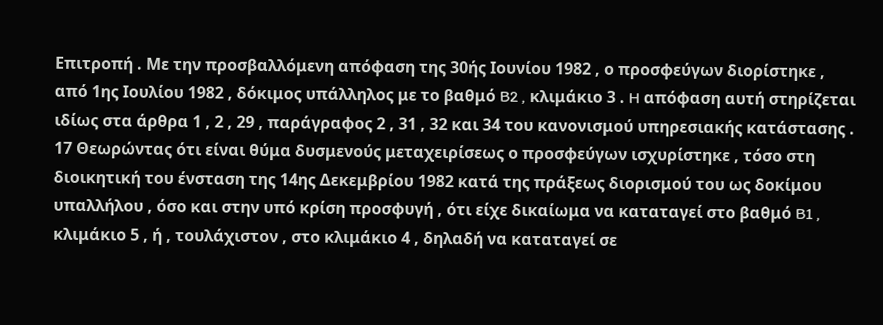Επιτροπή . Με την προσβαλλόμενη απόφαση της 30ής Ιουνίου 1982 , ο προσφεύγων διορίστηκε , από 1ης Ιουλίου 1982 , δόκιμος υπάλληλος με το βαθμό B2 , κλιμάκιο 3 . H απόφαση αυτή στηρίζεται ιδίως στα άρθρα 1 , 2 , 29 , παράγραφος 2 , 31 , 32 και 34 του κανονισμού υπηρεσιακής κατάστασης .
17 Θεωρώντας ότι είναι θύμα δυσμενούς μεταχειρίσεως ο προσφεύγων ισχυρίστηκε , τόσο στη διοικητική του ένσταση της 14ης Δεκεμβρίου 1982 κατά της πράξεως διορισμού του ως δοκίμου υπαλλήλου , όσο και στην υπό κρίση προσφυγή , ότι είχε δικαίωμα να καταταγεί στο βαθμό B1 , κλιμάκιο 5 , ή , τουλάχιστον , στο κλιμάκιο 4 , δηλαδή να καταταγεί σε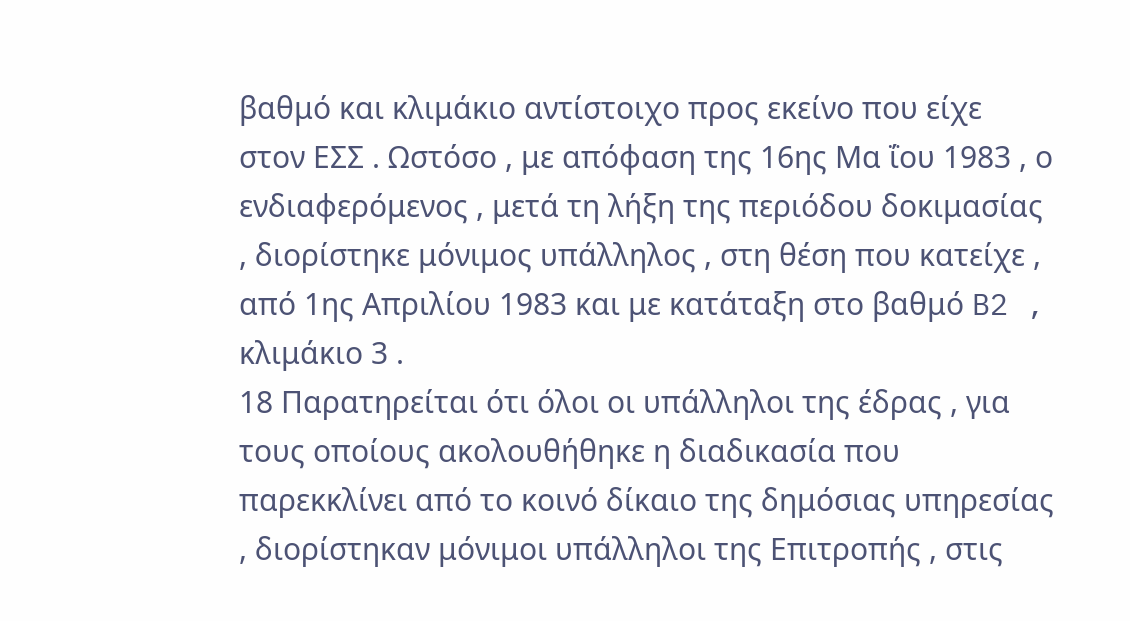βαθμό και κλιμάκιο αντίστοιχο προς εκείνο που είχε στον ΕΣΣ . Ωστόσο , με απόφαση της 16ης Μα ΐου 1983 , ο ενδιαφερόμενος , μετά τη λήξη της περιόδου δοκιμασίας , διορίστηκε μόνιμος υπάλληλος , στη θέση που κατείχε , από 1ης Απριλίου 1983 και με κατάταξη στο βαθμό B2 , κλιμάκιο 3 .
18 Παρατηρείται ότι όλοι οι υπάλληλοι της έδρας , για τους οποίους ακολουθήθηκε η διαδικασία που παρεκκλίνει από το κοινό δίκαιο της δημόσιας υπηρεσίας , διορίστηκαν μόνιμοι υπάλληλοι της Επιτροπής , στις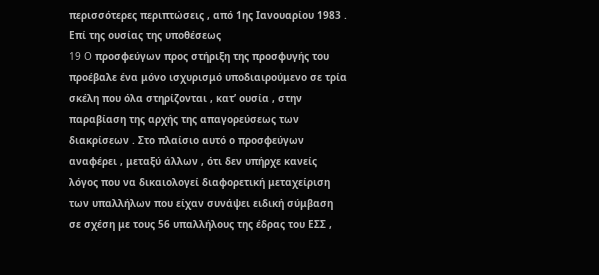περισσότερες περιπτώσεις , από 1ης Ιανουαρίου 1983 .
Επί της ουσίας της υποθέσεως
19 O προσφεύγων προς στήριξη της προσφυγής του προέβαλε ένα μόνο ισχυρισμό υποδιαιρούμενο σε τρία σκέλη που όλα στηρίζονται , κατ’ ουσία , στην παραβίαση της αρχής της απαγορεύσεως των διακρίσεων . Στο πλαίσιο αυτό ο προσφεύγων αναφέρει , μεταξύ άλλων , ότι δεν υπήρχε κανείς λόγος που να δικαιολογεί διαφορετική μεταχείριση των υπαλλήλων που είχαν συνάψει ειδική σύμβαση σε σχέση με τους 56 υπαλλήλους της έδρας του ΕΣΣ ,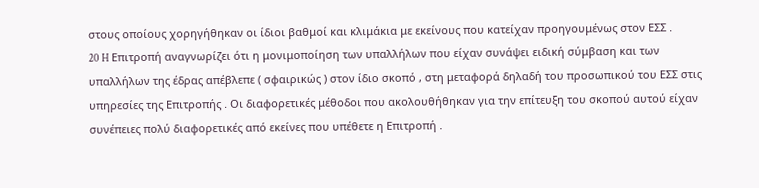στους οποίους χορηγήθηκαν οι ίδιοι βαθμοί και κλιμάκια με εκείνους που κατείχαν προηγουμένως στον ΕΣΣ .
20 H Επιτροπή αναγνωρίζει ότι η μονιμοποίηση των υπαλλήλων που είχαν συνάψει ειδική σύμβαση και των υπαλλήλων της έδρας απέβλεπε ( σφαιρικώς ) στον ίδιο σκοπό , στη μεταφορά δηλαδή του προσωπικού του ΕΣΣ στις υπηρεσίες της Επιτροπής . Οι διαφορετικές μέθοδοι που ακολουθήθηκαν για την επίτευξη του σκοπού αυτού είχαν συνέπειες πολύ διαφορετικές από εκείνες που υπέθετε η Επιτροπή .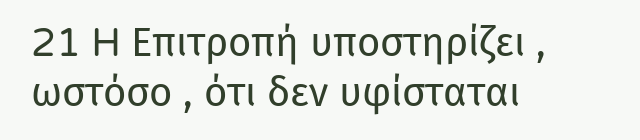21 H Επιτροπή υποστηρίζει , ωστόσο , ότι δεν υφίσταται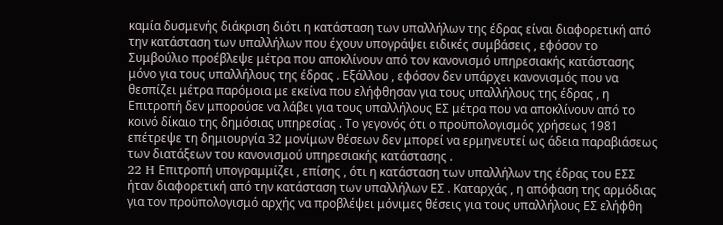καμία δυσμενής διάκριση διότι η κατάσταση των υπαλλήλων της έδρας είναι διαφορετική από την κατάσταση των υπαλλήλων που έχουν υπογράψει ειδικές συμβάσεις , εφόσον το Συμβούλιο προέβλεψε μέτρα που αποκλίνουν από τον κανονισμό υπηρεσιακής κατάστασης μόνο για τους υπαλλήλους της έδρας . Εξάλλου , εφόσον δεν υπάρχει κανονισμός που να θεσπίζει μέτρα παρόμοια με εκείνα που ελήφθησαν για τους υπαλλήλους της έδρας , η Επιτροπή δεν μπορούσε να λάβει για τους υπαλλήλους ΕΣ μέτρα που να αποκλίνουν από το κοινό δίκαιο της δημόσιας υπηρεσίας . Το γεγονός ότι ο προϋπολογισμός χρήσεως 1981 επέτρεψε τη δημιουργία 32 μονίμων θέσεων δεν μπορεί να ερμηνευτεί ως άδεια παραβιάσεως των διατάξεων του κανονισμού υπηρεσιακής κατάστασης .
22 H Επιτροπή υπογραμμίζει , επίσης , ότι η κατάσταση των υπαλλήλων της έδρας του ΕΣΣ ήταν διαφορετική από την κατάσταση των υπαλλήλων ΕΣ . Καταρχάς , η απόφαση της αρμόδιας για τον προϋπολογισμό αρχής να προβλέψει μόνιμες θέσεις για τους υπαλλήλους ΕΣ ελήφθη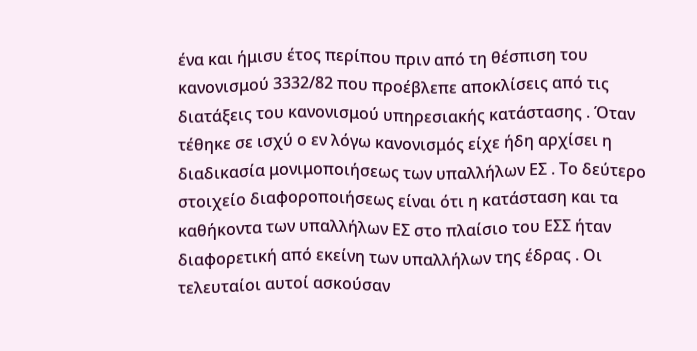ένα και ήμισυ έτος περίπου πριν από τη θέσπιση του κανονισμού 3332/82 που προέβλεπε αποκλίσεις από τις διατάξεις του κανονισμού υπηρεσιακής κατάστασης . Όταν τέθηκε σε ισχύ ο εν λόγω κανονισμός είχε ήδη αρχίσει η διαδικασία μονιμοποιήσεως των υπαλλήλων ΕΣ . Το δεύτερο στοιχείο διαφοροποιήσεως είναι ότι η κατάσταση και τα καθήκοντα των υπαλλήλων ΕΣ στο πλαίσιο του ΕΣΣ ήταν διαφορετική από εκείνη των υπαλλήλων της έδρας . Οι τελευταίοι αυτοί ασκούσαν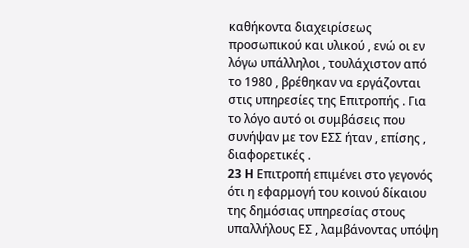καθήκοντα διαχειρίσεως προσωπικού και υλικού , ενώ οι εν λόγω υπάλληλοι , τουλάχιστον από το 1980 , βρέθηκαν να εργάζονται στις υπηρεσίες της Επιτροπής . Για το λόγο αυτό οι συμβάσεις που συνήψαν με τον ΕΣΣ ήταν , επίσης , διαφορετικές .
23 H Επιτροπή επιμένει στο γεγονός ότι η εφαρμογή του κοινού δίκαιου της δημόσιας υπηρεσίας στους υπαλλήλους ΕΣ , λαμβάνοντας υπόψη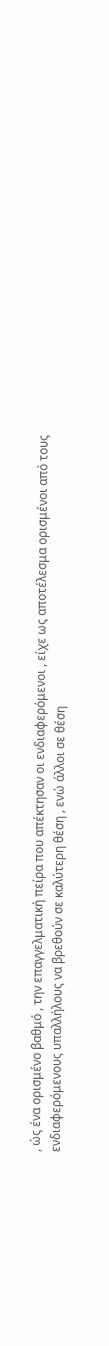, ώς ένα ορισμένο βαθμό , την επαγγελματική πείρα που απέκτησαν οι ενδιαφερόμενοι , είχε ως αποτέλεσμα ορισμένοι από τους ενδιαφερόμενους υπαλλήλους να βρεθούν σε καλύτερη θέση , ενώ άλλοι σε θέση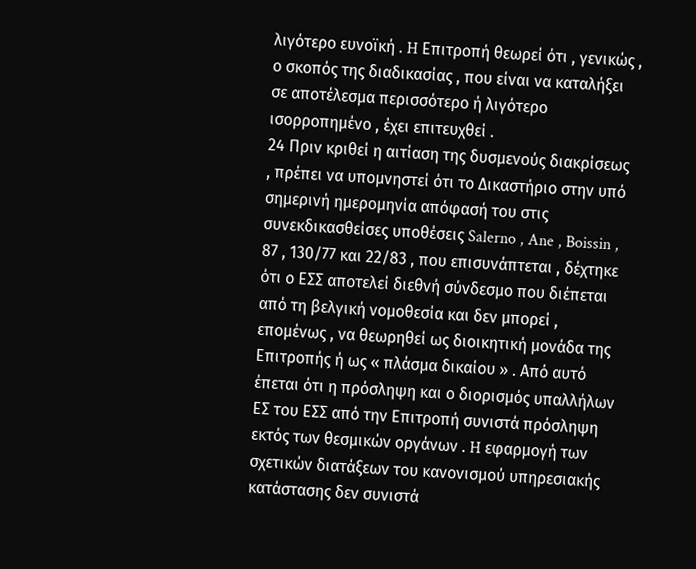λιγότερο ευνοϊκή . H Επιτροπή θεωρεί ότι , γενικώς , ο σκοπός της διαδικασίας , που είναι να καταλήξει σε αποτέλεσμα περισσότερο ή λιγότερο ισορροπημένο , έχει επιτευχθεί .
24 Πριν κριθεί η αιτίαση της δυσμενούς διακρίσεως , πρέπει να υπομνηστεί ότι το Δικαστήριο στην υπό σημερινή ημερομηνία απόφασή του στις συνεκδικασθείσες υποθέσεις Salerno , Ane , Boissin , 87 , 130/77 και 22/83 , που επισυνάπτεται , δέχτηκε ότι ο ΕΣΣ αποτελεί διεθνή σύνδεσμο που διέπεται από τη βελγική νομοθεσία και δεν μπορεί , επομένως , να θεωρηθεί ως διοικητική μονάδα της Επιτροπής ή ως « πλάσμα δικαίου » . Από αυτό έπεται ότι η πρόσληψη και ο διορισμός υπαλλήλων ΕΣ του ΕΣΣ από την Επιτροπή συνιστά πρόσληψη εκτός των θεσμικών οργάνων . H εφαρμογή των σχετικών διατάξεων του κανονισμού υπηρεσιακής κατάστασης δεν συνιστά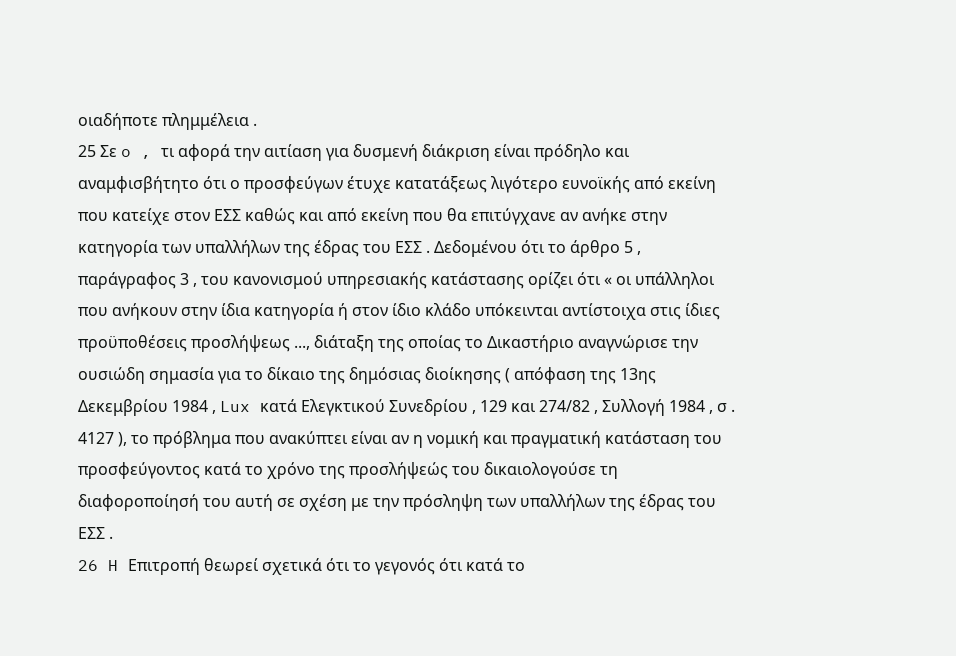οιαδήποτε πλημμέλεια .
25 Σε o , τι αφορά την αιτίαση για δυσμενή διάκριση είναι πρόδηλο και αναμφισβήτητο ότι ο προσφεύγων έτυχε κατατάξεως λιγότερο ευνοϊκής από εκείνη που κατείχε στον ΕΣΣ καθώς και από εκείνη που θα επιτύγχανε αν ανήκε στην κατηγορία των υπαλλήλων της έδρας του ΕΣΣ . Δεδομένου ότι το άρθρο 5 , παράγραφος 3 , του κανονισμού υπηρεσιακής κατάστασης ορίζει ότι « οι υπάλληλοι που ανήκουν στην ίδια κατηγορία ή στον ίδιο κλάδο υπόκεινται αντίστοιχα στις ίδιες προϋποθέσεις προσλήψεως ..., διάταξη της οποίας το Δικαστήριο αναγνώρισε την ουσιώδη σημασία για το δίκαιο της δημόσιας διοίκησης ( απόφαση της 13ης Δεκεμβρίου 1984 , Lux κατά Ελεγκτικού Συνεδρίου , 129 και 274/82 , Συλλογή 1984 , σ . 4127 ), το πρόβλημα που ανακύπτει είναι αν η νομική και πραγματική κατάσταση του προσφεύγοντος κατά το χρόνο της προσλήψεώς του δικαιολογούσε τη διαφοροποίησή του αυτή σε σχέση με την πρόσληψη των υπαλλήλων της έδρας του ΕΣΣ .
26 H Επιτροπή θεωρεί σχετικά ότι το γεγονός ότι κατά το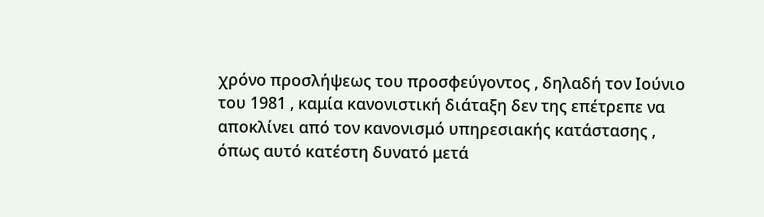χρόνο προσλήψεως του προσφεύγοντος , δηλαδή τον Ιούνιο του 1981 , καμία κανονιστική διάταξη δεν της επέτρεπε να αποκλίνει από τον κανονισμό υπηρεσιακής κατάστασης , όπως αυτό κατέστη δυνατό μετά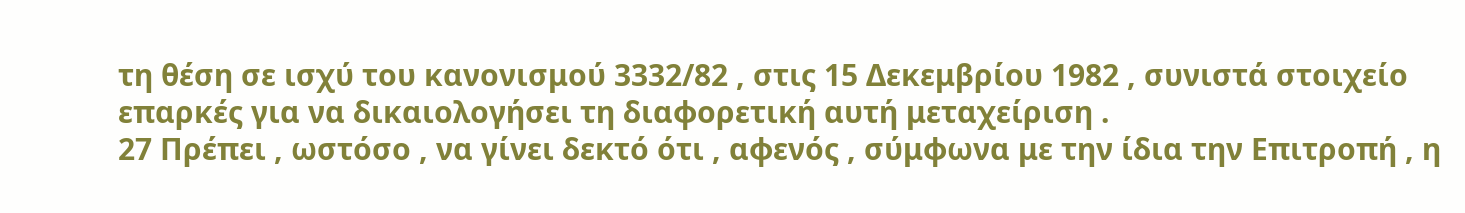τη θέση σε ισχύ του κανονισμού 3332/82 , στις 15 Δεκεμβρίου 1982 , συνιστά στοιχείο επαρκές για να δικαιολογήσει τη διαφορετική αυτή μεταχείριση .
27 Πρέπει , ωστόσο , να γίνει δεκτό ότι , αφενός , σύμφωνα με την ίδια την Επιτροπή , η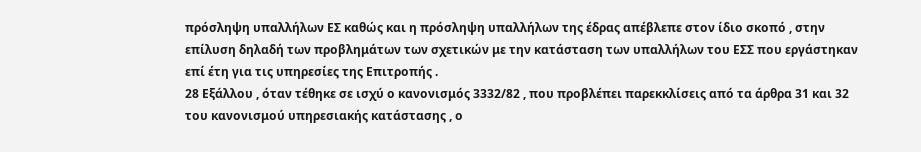πρόσληψη υπαλλήλων ΕΣ καθώς και η πρόσληψη υπαλλήλων της έδρας απέβλεπε στον ίδιο σκοπό , στην επίλυση δηλαδή των προβλημάτων των σχετικών με την κατάσταση των υπαλλήλων του ΕΣΣ που εργάστηκαν επί έτη για τις υπηρεσίες της Επιτροπής .
28 Εξάλλου , όταν τέθηκε σε ισχύ ο κανονισμός 3332/82 , που προβλέπει παρεκκλίσεις από τα άρθρα 31 και 32 του κανονισμού υπηρεσιακής κατάστασης , ο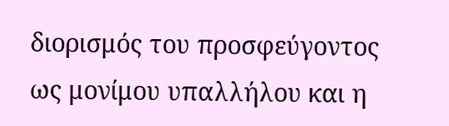διορισμός του προσφεύγοντος ως μονίμου υπαλλήλου και η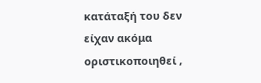κατάταξή του δεν είχαν ακόμα οριστικοποιηθεί ,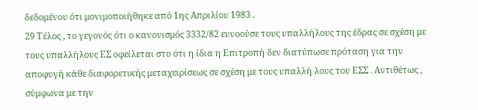δεδομένου ότι μονιμοποιήθηκε από 1ης Απριλίου 1983 .
29 Τέλος , το γεγονός ότι ο κανονισμός 3332/82 ευνοούσε τους υπαλλήλους της έδρας σε σχέση με τους υπαλλήλους ΕΣ οφείλεται στο ότι η ίδια η Επιτροπή δεν διατύπωσε πρόταση για την αποφυγή κάθε διαφορετικής μεταχειρίσεως σε σχέση με τους υπαλλή λους του ΕΣΣ . Αντιθέτως , σύμφωνα με την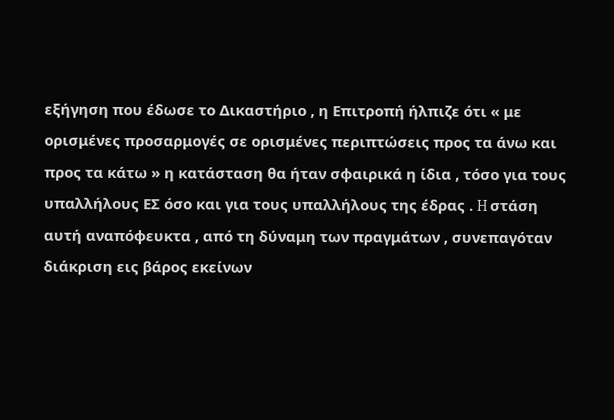εξήγηση που έδωσε το Δικαστήριο , η Επιτροπή ήλπιζε ότι « με ορισμένες προσαρμογές σε ορισμένες περιπτώσεις προς τα άνω και προς τα κάτω » η κατάσταση θα ήταν σφαιρικά η ίδια , τόσο για τους υπαλλήλους ΕΣ όσο και για τους υπαλλήλους της έδρας . H στάση αυτή αναπόφευκτα , από τη δύναμη των πραγμάτων , συνεπαγόταν διάκριση εις βάρος εκείνων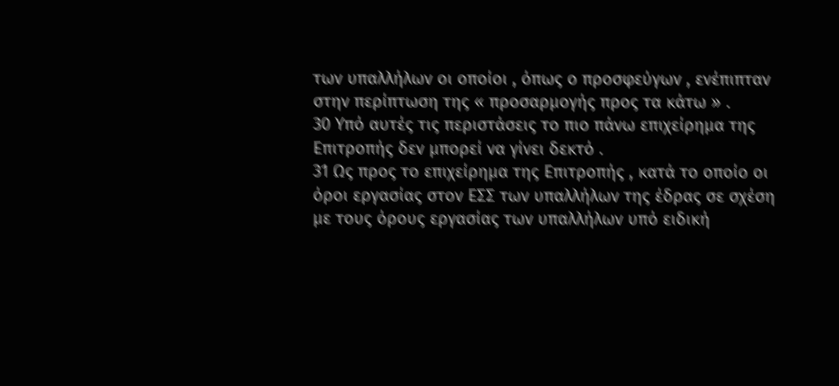των υπαλλήλων οι οποίοι , όπως ο προσφεύγων , ενέπιπταν στην περίπτωση της « προσαρμογής προς τα κάτω » .
30 Υπό αυτές τις περιστάσεις το πιο πάνω επιχείρημα της Επιτροπής δεν μπορεί να γίνει δεκτό .
31 Ως προς το επιχείρημα της Επιτροπής , κατά το οποίο οι όροι εργασίας στον ΕΣΣ των υπαλλήλων της έδρας σε σχέση με τους όρους εργασίας των υπαλλήλων υπό ειδική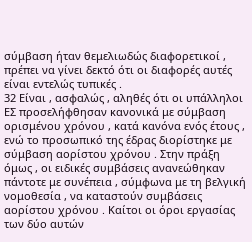σύμβαση ήταν θεμελιωδώς διαφορετικοί , πρέπει να γίνει δεκτό ότι οι διαφορές αυτές είναι εντελώς τυπικές .
32 Είναι , ασφαλώς , αληθές ότι οι υπάλληλοι ΕΣ προσελήφθησαν κανονικά με σύμβαση ορισμένου χρόνου , κατά κανόνα ενός έτους , ενώ το προσωπικό της έδρας διορίστηκε με σύμβαση αορίστου χρόνου . Στην πράξη όμως , οι ειδικές συμβάσεις ανανεώθηκαν πάντοτε με συνέπεια , σύμφωνα με τη βελγική νομοθεσία , να καταστούν συμβάσεις αορίστου χρόνου . Καίτοι οι όροι εργασίας των δύο αυτών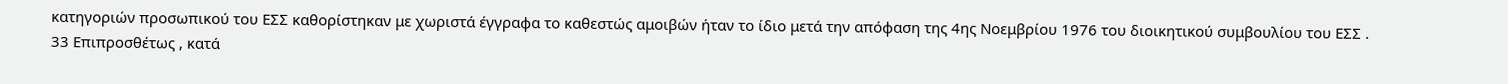κατηγοριών προσωπικού του ΕΣΣ καθορίστηκαν με χωριστά έγγραφα το καθεστώς αμοιβών ήταν το ίδιο μετά την απόφαση της 4ης Νοεμβρίου 1976 του διοικητικού συμβουλίου του ΕΣΣ .
33 Επιπροσθέτως , κατά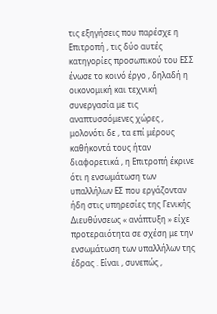τις εξηγήσεις που παρέσχε η Επιτροπή , τις δύο αυτές κατηγορίες προσωπικού του ΕΣΣ ένωσε το κοινό έργο , δηλαδή η οικονομική και τεχνική συνεργασία με τις αναπτυσσόμενες χώρες , μολονότι δε , τα επί μέρους καθήκοντά τους ήταν διαφορετικά , η Επιτροπή έκρινε ότι η ενσωμάτωση των υπαλλήλων ΕΣ που εργάζονταν ήδη στις υπηρεσίες της Γενικής Διευθύνσεως « ανάπτυξη » είχε προτεραιότητα σε σχέση με την ενσωμάτωση των υπαλλήλων της έδρας . Είναι , συνεπώς ,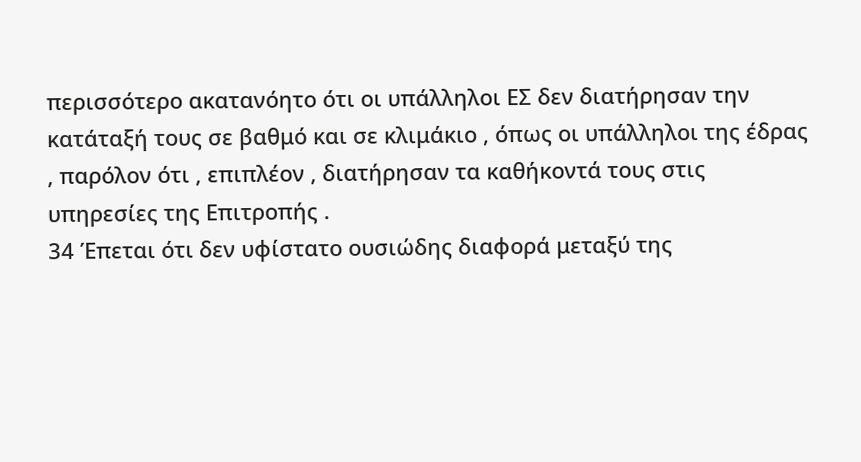περισσότερο ακατανόητο ότι οι υπάλληλοι ΕΣ δεν διατήρησαν την κατάταξή τους σε βαθμό και σε κλιμάκιο , όπως οι υπάλληλοι της έδρας , παρόλον ότι , επιπλέον , διατήρησαν τα καθήκοντά τους στις υπηρεσίες της Επιτροπής .
34 Έπεται ότι δεν υφίστατο ουσιώδης διαφορά μεταξύ της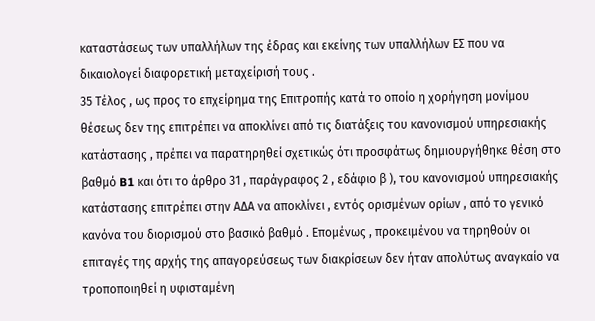καταστάσεως των υπαλλήλων της έδρας και εκείνης των υπαλλήλων ΕΣ που να δικαιολογεί διαφορετική μεταχείρισή τους .
35 Τέλος , ως προς το επχείρημα της Επιτροπής κατά το οποίο η χορήγηση μονίμου θέσεως δεν της επιτρέπει να αποκλίνει από τις διατάξεις του κανονισμού υπηρεσιακής κατάστασης , πρέπει να παρατηρηθεί σχετικώς ότι προσφάτως δημιουργήθηκε θέση στο βαθμό B1 και ότι το άρθρο 31 , παράγραφος 2 , εδάφιο β ), του κανονισμού υπηρεσιακής κατάστασης επιτρέπει στην ΑΔΑ να αποκλίνει , εντός ορισμένων ορίων , από το γενικό κανόνα του διορισμού στο βασικό βαθμό . Επομένως , προκειμένου να τηρηθούν οι επιταγές της αρχής της απαγορεύσεως των διακρίσεων δεν ήταν απολύτως αναγκαίο να τροποποιηθεί η υφισταμένη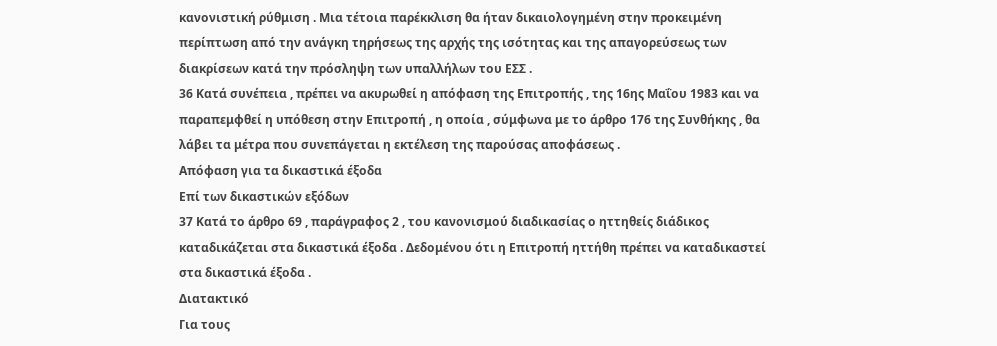κανονιστική ρύθμιση . Μια τέτοια παρέκκλιση θα ήταν δικαιολογημένη στην προκειμένη περίπτωση από την ανάγκη τηρήσεως της αρχής της ισότητας και της απαγορεύσεως των διακρίσεων κατά την πρόσληψη των υπαλλήλων του ΕΣΣ .
36 Κατά συνέπεια , πρέπει να ακυρωθεί η απόφαση της Επιτροπής , της 16ης Μαΐου 1983 και να παραπεμφθεί η υπόθεση στην Επιτροπή , η οποία , σύμφωνα με το άρθρο 176 της Συνθήκης , θα λάβει τα μέτρα που συνεπάγεται η εκτέλεση της παρούσας αποφάσεως .
Απόφαση για τα δικαστικά έξοδα
Επί των δικαστικών εξόδων
37 Κατά το άρθρο 69 , παράγραφος 2 , του κανονισμού διαδικασίας ο ηττηθείς διάδικος καταδικάζεται στα δικαστικά έξοδα . Δεδομένου ότι η Επιτροπή ηττήθη πρέπει να καταδικαστεί στα δικαστικά έξοδα .
Διατακτικό
Για τους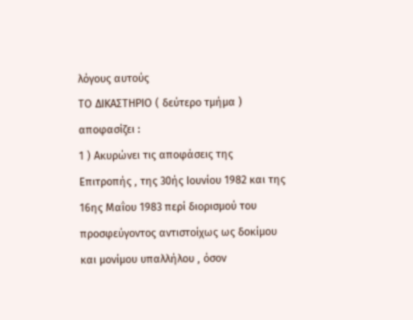λόγους αυτούς
ΤΟ ΔΙΚΑΣΤΗΡΙΟ ( δεύτερο τμήμα )
αποφασίζει :
1 ) Ακυρώνει τις αποφάσεις της Επιτροπής , της 30ής Ιουνίου 1982 και της 16ης Μαΐου 1983 περί διορισμού του προσφεύγοντος αντιστοίχως ως δοκίμου και μονίμου υπαλλήλου , όσον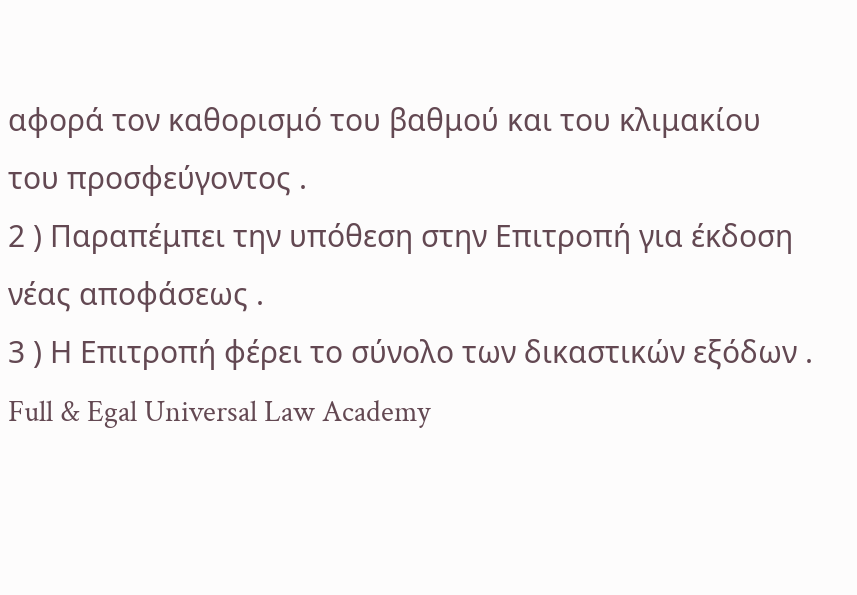αφορά τον καθορισμό του βαθμού και του κλιμακίου του προσφεύγοντος .
2 ) Παραπέμπει την υπόθεση στην Επιτροπή για έκδοση νέας αποφάσεως .
3 ) Η Επιτροπή φέρει το σύνολο των δικαστικών εξόδων .
Full & Egal Universal Law Academy